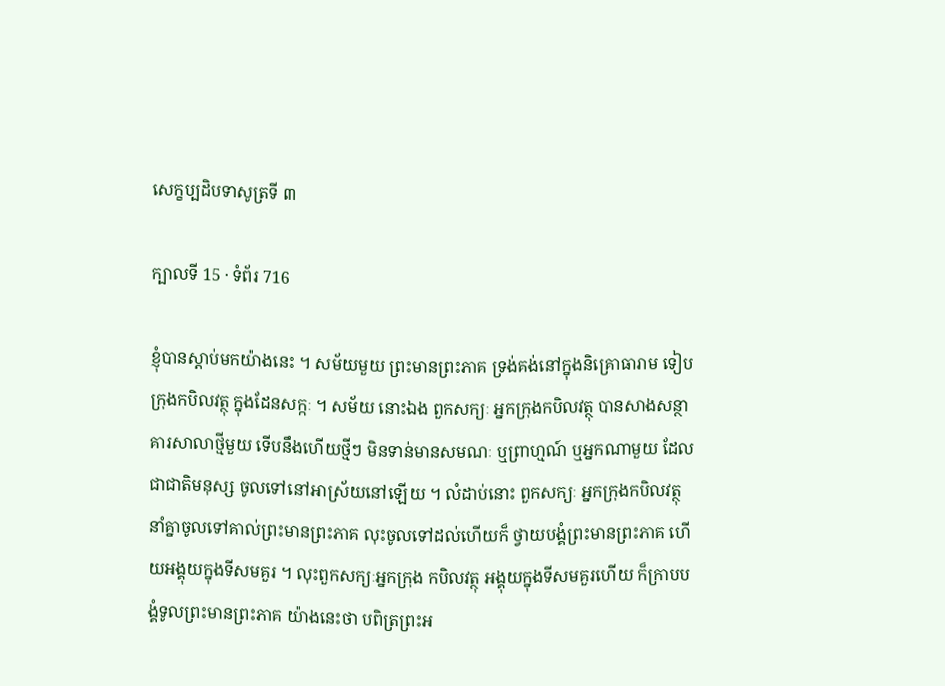សេក្ខប្បដិបទាសូត្រទី ៣

ក្បាលទី 15 · ទំព័រ 716

ខ្ញុំបានស្តាប់មកយ៉ាងនេះ ។ សម័យមួយ ព្រះមានព្រះភាគ ទ្រង់គង់នៅក្នុងនិគ្រោធារាម ទៀបក្រុងកបិលវត្ថុ ក្នុងដែនសក្កៈ ។ សម័យ នោះឯង ពួកសក្យៈ អ្នកក្រុងកបិលវត្ថុ បានសាងសន្ថាគារសាលាថ្មីមួយ ទើបនឹងហើយថ្មីៗ មិនទាន់មានសមណៈ ឬព្រាហ្មណ៍ ឬអ្នកណាមួយ ដែល ជាជាតិមនុស្ស ចូលទៅនៅអាស្រ័យនៅឡើយ ។ លំដាប់នោះ ពួកសក្យៈ អ្នកក្រុងកបិលវត្ថុ នាំគ្នាចូលទៅគាល់ព្រះមានព្រះភាគ លុះចូលទៅដល់ហើយក៏ ថ្វាយបង្គំព្រះមានព្រះភាគ ហើយអង្គុយក្នុងទីសមគួរ ។ លុះពួកសក្យៈអ្នកក្រុង កបិលវត្ថុ អង្គុយក្នុងទីសមគួរហើយ ក៏ក្រាបបង្គំទូលព្រះមានព្រះភាគ យ៉ាងនេះថា បពិត្រព្រះអ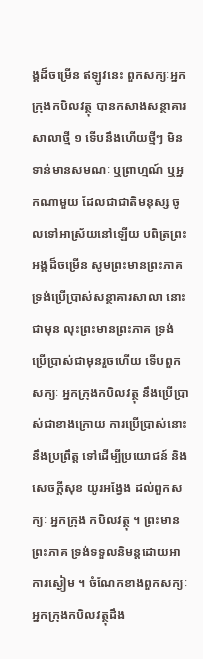ង្គដ៏ចម្រើន ឥឡូវនេះ ពួកសក្យៈអ្នកក្រុងកបិលវត្ថុ បានកសាងសន្ថាគារសាលាថ្មី ១ ទើបនឹងហើយថ្មីៗ មិនទាន់មានសមណៈ ឬព្រាហ្មណ៍ ឬអ្នកណាមួយ ដែលជាជាតិមនុស្ស ចូលទៅអាស្រ័យនៅឡើយ បពិត្រព្រះអង្គដ៏ចម្រើន សូមព្រះមានព្រះភាគទ្រង់ប្រើប្រាស់សន្ថាគារសាលា នោះជាមុន លុះព្រះមានព្រះភាគ ទ្រង់ប្រើប្រាស់ជាមុនរួចហើយ ទើបពួកសក្យៈ អ្នកក្រុងកបិលវត្ថុ នឹងប្រើប្រាស់ជាខាងក្រោយ ការប្រើប្រាស់នោះ នឹងប្រព្រឹត្ត ទៅដើម្បីប្រយោជន៍ និងសេចក្តីសុខ យូរអង្វែង ដល់ពួកសក្យៈ អ្នកក្រុង កបិលវត្ថុ ។ ព្រះមានព្រះភាគ ទ្រង់ទទួលនិមន្តដោយអាការស្ងៀម ។ ចំណែកខាងពួកសក្យៈអ្នកក្រុងកបិលវត្ថុដឹង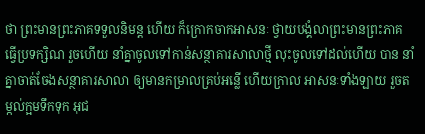ថា ព្រះមានព្រះភាគទទួលនិមន្ត ហើយ ក៏ក្រោកចាកអាសនៈ ថ្វាយបង្គំលាព្រះមានព្រះភាគ ធ្វើប្រទក្សិណ រួចហើយ នាំគ្នាចូលទៅកាន់សន្ថាគារសាលាថ្មី លុះចូលទៅដល់ហើយ បាន នាំគ្នាចាត់ចែងសន្ថាគារសាលា ឲ្យមានកម្រាលគ្រប់អន្លើ ហើយក្រាល អាសនៈទាំងឡាយ រួចតម្កល់ក្អមទឹកទុក អុជ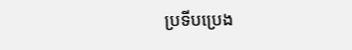ប្រទីបប្រេង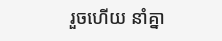រួចហើយ នាំគ្នា